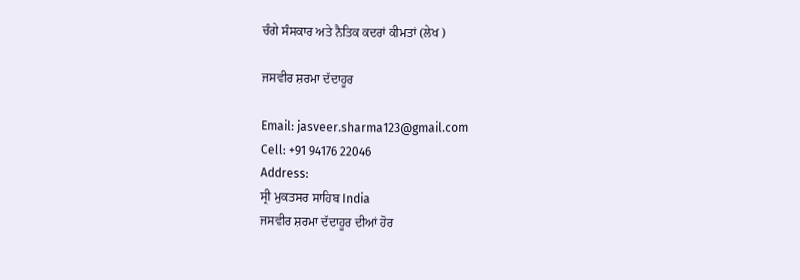ਚੰਗੇ ਸੰਸਕਾਰ ਅਤੇ ਨੈਤਿਕ ਕਦਰਾਂ ਕੀਮਤਾਂ (ਲੇਖ )

ਜਸਵੀਰ ਸ਼ਰਮਾ ਦੱਦਾਹੂਰ

Email: jasveer.sharma123@gmail.com
Cell: +91 94176 22046
Address:
ਸ੍ਰੀ ਮੁਕਤਸਰ ਸਾਹਿਬ India
ਜਸਵੀਰ ਸ਼ਰਮਾ ਦੱਦਾਹੂਰ ਦੀਆਂ ਹੋਰ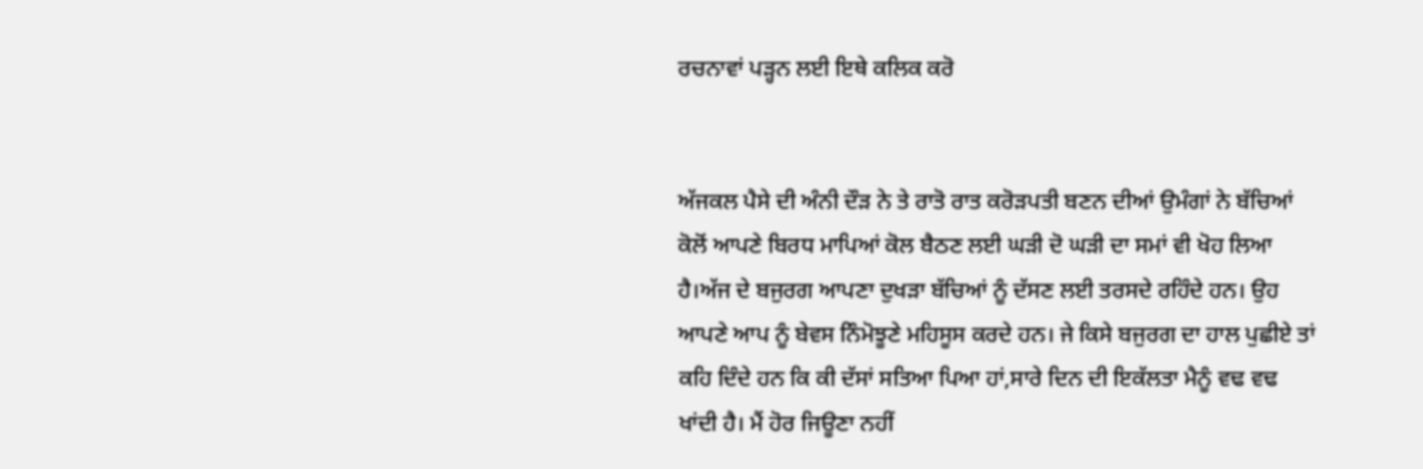ਰਚਨਾਵਾਂ ਪੜ੍ਹਨ ਲਈ ਇਥੇ ਕਲਿਕ ਕਰੋ


ਅੱਜਕਲ ਪੈਸੇ ਦੀ ਅੰਨੀ ਦੌੜ ਨੇ ਤੇ ਰਾਤੋ ਰਾਤ ਕਰੋੜਪਤੀ ਬਣਨ ਦੀਆਂ ਉਮੰਗਾਂ ਨੇ ਬੱਚਿਆਂ ਕੋਲੋਂ ਆਪਣੇ ਬਿਰਧ ਮਾਪਿਆਂ ਕੋਲ ਬੈਠਣ ਲਈ ਘੜੀ ਦੋ ਘੜੀ ਦਾ ਸਮਾਂ ਵੀ ਖੋਹ ਲਿਆ ਹੈ।ਅੱਜ ਦੇ ਬਜੁਰਗ ਆਪਣਾ ਦੁਖੜਾ ਬੱਚਿਆਂ ਨੂੰ ਦੱਸਣ ਲਈ ਤਰਸਦੇ ਰਹਿੰਦੇ ਹਨ। ਉਹ ਆਪਣੇ ਆਪ ਨੂੰ ਬੇਵਸ ਨਿੰਮੋਝੂਣੇ ਮਹਿਸੂਸ ਕਰਦੇ ਹਨ। ਜੇ ਕਿਸੇ ਬਜੁਰਗ ਦਾ ਹਾਲ ਪੁਛੀਏ ਤਾਂ ਕਹਿ ਦਿੰਦੇ ਹਨ ਕਿ ਕੀ ਦੱਸਾਂ ਸਤਿਆ ਪਿਆ ਹਾਂ,ਸਾਰੇ ਦਿਨ ਦੀ ਇਕੱਲਤਾ ਮੈਨੂੰ ਵਢ ਵਢ ਖਾਂਦੀ ਹੈ। ਮੈਂ ਹੋਰ ਜਿਊਣਾ ਨਹੀਂ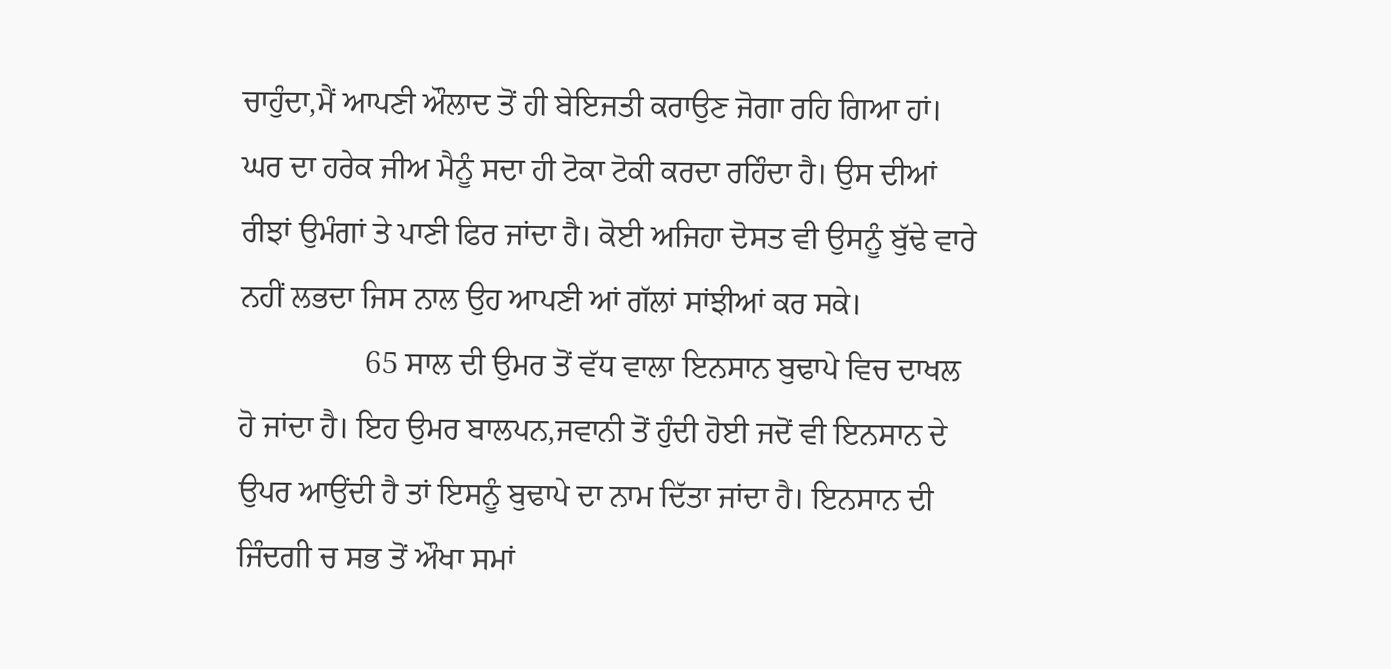ਚਾਹੁੰਦਾ,ਮੈਂ ਆਪਣੀ ਔਲਾਦ ਤੋਂ ਹੀ ਬੇਇਜਤੀ ਕਰਾਉਣ ਜੋਗਾ ਰਹਿ ਗਿਆ ਹਾਂ। ਘਰ ਦਾ ਹਰੇਕ ਜੀਅ ਮੈਨੂੰ ਸਦਾ ਹੀ ਟੋਕਾ ਟੋਕੀ ਕਰਦਾ ਰਹਿੰਦਾ ਹੈ। ਉਸ ਦੀਆਂ ਰੀਝਾਂ ਉਮੰਗਾਂ ਤੇ ਪਾਣੀ ਫਿਰ ਜਾਂਦਾ ਹੈ। ਕੋਈ ਅਜਿਹਾ ਦੋਸਤ ਵੀ ਉਸਨੂੰ ਬੁੱਢੇ ਵਾਰੇ ਨਹੀਂ ਲਭਦਾ ਜਿਸ ਨਾਲ ਉਹ ਆਪਣੀ ਆਂ ਗੱਲਾਂ ਸਾਂਝੀਆਂ ਕਰ ਸਕੇ।
                65 ਸਾਲ ਦੀ ਉਮਰ ਤੋਂ ਵੱਧ ਵਾਲਾ ਇਨਸਾਨ ਬੁਢਾਪੇ ਵਿਚ ਦਾਖਲ ਹੋ ਜਾਂਦਾ ਹੈ। ਇਹ ਉਮਰ ਬਾਲਪਨ,ਜਵਾਨੀ ਤੋਂ ਹੁੰਦੀ ਹੋਈ ਜਦੋਂ ਵੀ ਇਨਸਾਨ ਦੇ ਉਪਰ ਆਉਂਦੀ ਹੈ ਤਾਂ ਇਸਨੂੰ ਬੁਢਾਪੇ ਦਾ ਨਾਮ ਦਿੱਤਾ ਜਾਂਦਾ ਹੈ। ਇਨਸਾਨ ਦੀ ਜਿੰਦਗੀ ਚ ਸਭ ਤੋਂ ਔਖਾ ਸਮਾਂ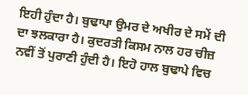ਇਹੀ ਹੁੰਦਾ ਹੈ। ਬੁਢਾਪਾ ਉਮਰ ਦੇ ਅਖੀਰ ਦੇ ਸਮੇਂ ਦੀ ਦਾ ਝਲਕਾਰਾ ਹੈ। ਕੁਦਰਤੀ ਕਿਸਮ ਨਾਲ ਹਰ ਚੀਜ਼ ਨਵੀਂ ਤੋਂ ਪੁਰਾਣੀ ਹੁੰਦੀ ਹੈ। ਇਹੋ ਹਾਲ ਬੁਢਾਪੇ ਵਿਚ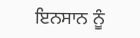ਇਨਸਾਨ ਨੂੰ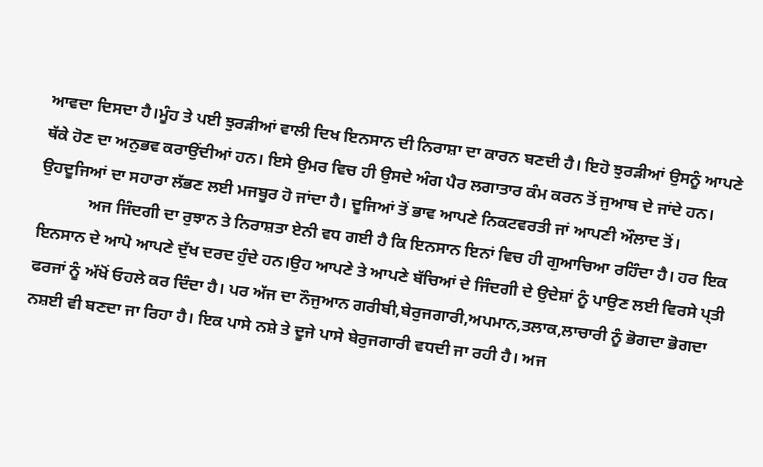ਆਵਦਾ ਦਿਸਦਾ ਹੈ।ਮੂੰਹ ਤੇ ਪਈ ਝੁਰੜੀਆਂ ਵਾਲੀ ਦਿਖ ਇਨਸਾਨ ਦੀ ਨਿਰਾਸ਼ਾ ਦਾ ਕਾਰਨ ਬਣਦੀ ਹੈ। ਇਹੋ ਝੁਰੜੀਆਂ ਉਸਨੂੰ ਆਪਣੇ ਥੱਕੇ ਹੋਣ ਦਾ ਅਨੁਭਵ ਕਰਾਉਂਦੀਆਂ ਹਨ। ਇਸੇ ਉਮਰ ਵਿਚ ਹੀ ਉਸਦੇ ਅੰਗ ਪੈਰ ਲਗਾਤਾਰ ਕੰਮ ਕਰਨ ਤੋਂ ਜੁਆਬ ਦੇ ਜਾਂਦੇ ਹਨ। ਉਹਦੂਜਿਆਂ ਦਾ ਸਹਾਰਾ ਲੱਭਣ ਲਈ ਮਜਬੂਰ ਹੋ ਜਾਂਦਾ ਹੈ। ਦੂਜਿਆਂ ਤੋਂ ਭਾਵ ਆਪਣੇ ਨਿਕਟਵਰਤੀ ਜਾਂ ਆਪਣੀ ਔਲਾਦ ਤੋਂ।
            ਅਜ ਜਿੰਦਗੀ ਦਾ ਰੁਝਾਨ ਤੇ ਨਿਰਾਸ਼ਤਾ ਏਨੀ ਵਧ ਗਈ ਹੈ ਕਿ ਇਨਸਾਨ ਇਨਾਂ ਵਿਚ ਹੀ ਗੁਆਚਿਆ ਰਹਿੰਦਾ ਹੈ। ਹਰ ਇਕ ਇਨਸਾਨ ਦੇ ਆਪੋ ਆਪਣੇ ਦੁੱਖ ਦਰਦ ਹੁੰਦੇ ਹਨ।ਉਹ ਆਪਣੇ ਤੇ ਆਪਣੇ ਬੱਚਿਆਂ ਦੇ ਜਿੰਦਗੀ ਦੇ ਉਦੇਸ਼ਾਂ ਨੂੰ ਪਾਉਣ ਲਈ ਵਿਰਸੇ ਪ੍ਤੀ ਫਰਜਾਂ ਨੂੰ ਅੱਖੋਂ ਓਹਲੇ ਕਰ ਦਿੰਦਾ ਹੈ। ਪਰ ਅੱਜ ਦਾ ਨੌਜੁਆਨ ਗਰੀਬੀ,ਬੇਰੁਜਗਾਰੀ,ਅਪਮਾਨ,ਤਲਾਕ,ਲਾਚਾਰੀ ਨੂੰ ਭੋਗਦਾ ਭੋਗਦਾ ਨਸ਼ਈ ਵੀ ਬਣਦਾ ਜਾ ਰਿਹਾ ਹੈ। ਇਕ ਪਾਸੇ ਨਸ਼ੇ ਤੇ ਦੂਜੇ ਪਾਸੇ ਬੇਰੁਜਗਾਰੀ ਵਧਦੀ ਜਾ ਰਹੀ ਹੈ। ਅਜ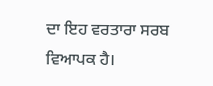ਦਾ ਇਹ ਵਰਤਾਰਾ ਸਰਬ ਵਿਆਪਕ ਹੈ।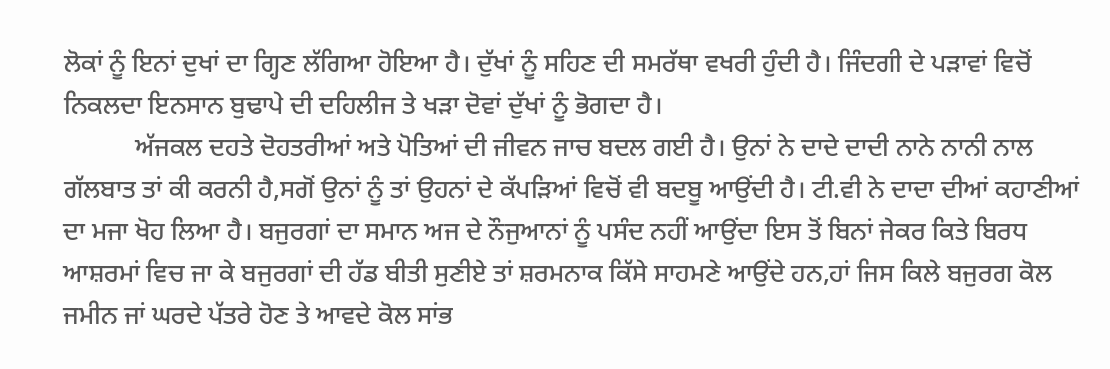ਲੋਕਾਂ ਨੂੰ ਇਨਾਂ ਦੁਖਾਂ ਦਾ ਗ੍ਹਿਣ ਲੱਗਿਆ ਹੋਇਆ ਹੈ। ਦੁੱਖਾਂ ਨੂੰ ਸਹਿਣ ਦੀ ਸਮਰੱਥਾ ਵਖਰੀ ਹੁੰਦੀ ਹੈ। ਜਿੰਦਗੀ ਦੇ ਪੜਾਵਾਂ ਵਿਚੋਂ ਨਿਕਲਦਾ ਇਨਸਾਨ ਬੁਢਾਪੇ ਦੀ ਦਹਿਲੀਜ ਤੇ ਖੜਾ ਦੋਵਾਂ ਦੁੱਖਾਂ ਨੂੰ ਭੋਗਦਾ ਹੈ।
           ਅੱਜਕਲ ਦਹਤੇ ਦੋਹਤਰੀਆਂ ਅਤੇ ਪੋਤਿਆਂ ਦੀ ਜੀਵਨ ਜਾਚ ਬਦਲ ਗਈ ਹੈ। ਉਨਾਂ ਨੇ ਦਾਦੇ ਦਾਦੀ ਨਾਨੇ ਨਾਨੀ ਨਾਲ ਗੱਲਬਾਤ ਤਾਂ ਕੀ ਕਰਨੀ ਹੈ,ਸਗੋਂ ਉਨਾਂ ਨੂੰ ਤਾਂ ਉਹਨਾਂ ਦੇ ਕੱਪੜਿਆਂ ਵਿਚੋਂ ਵੀ ਬਦਬੂ ਆਉਂਦੀ ਹੈ। ਟੀ.ਵੀ ਨੇ ਦਾਦਾ ਦੀਆਂ ਕਹਾਣੀਆਂ ਦਾ ਮਜਾ ਖੋਹ ਲਿਆ ਹੈ। ਬਜੁਰਗਾਂ ਦਾ ਸਮਾਨ ਅਜ ਦੇ ਨੌਜੁਆਨਾਂ ਨੂੰ ਪਸੰਦ ਨਹੀਂ ਆਉਂਦਾ ਇਸ ਤੋਂ ਬਿਨਾਂ ਜੇਕਰ ਕਿਤੇ ਬਿਰਧ ਆਸ਼ਰਮਾਂ ਵਿਚ ਜਾ ਕੇ ਬਜੁਰਗਾਂ ਦੀ ਹੱਡ ਬੀਤੀ ਸੁਣੀਏ ਤਾਂ ਸ਼ਰਮਨਾਕ ਕਿੱਸੇ ਸਾਹਮਣੇ ਆਉਂਦੇ ਹਨ,ਹਾਂ ਜਿਸ ਕਿਲੇ ਬਜੁਰਗ ਕੋਲ ਜਮੀਨ ਜਾਂ ਘਰਦੇ ਪੱਤਰੇ ਹੋਣ ਤੇ ਆਵਦੇ ਕੋਲ ਸਾਂਭ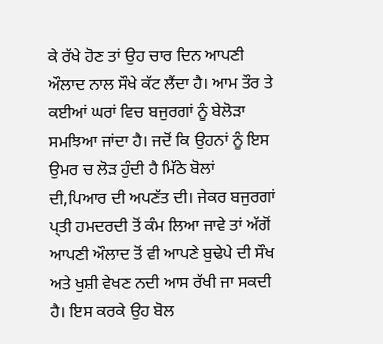ਕੇ ਰੱਖੇ ਹੋਣ ਤਾਂ ਉਹ ਚਾਰ ਦਿਨ ਆਪਣੀ ਔਲਾਦ ਨਾਲ ਸੌਖੇ ਕੱਟ ਲੈਂਦਾ ਹੈ। ਆਮ ਤੌਰ ਤੇ ਕਈਆਂ ਘਰਾਂ ਵਿਚ ਬਜੁਰਗਾਂ ਨੂੰ ਬੇਲੋੜਾ ਸਮਝਿਆ ਜਾਂਦਾ ਹੈ। ਜਦੋਂ ਕਿ ਉਹਨਾਂ ਨੂੰ ਇਸ ਉਮਰ ਚ ਲੋੜ ਹੁੰਦੀ ਹੈ ਮਿੱਠੇ ਬੋਲਾਂ ਦੀ,ਪਿਆਰ ਦੀ ਅਪਣੱਤ ਦੀ। ਜੇਕਰ ਬਜੁਰਗਾਂ ਪ੍ਤੀ ਹਮਦਰਦੀ ਤੋਂ ਕੰਮ ਲਿਆ ਜਾਵੇ ਤਾਂ ਅੱਗੋਂ ਆਪਣੀ ਔਲਾਦ ਤੋਂ ਵੀ ਆਪਣੇ ਬੁਢੇਪੇ ਦੀ ਸੌਖ ਅਤੇ ਖੁਸ਼ੀ ਵੇਖਣ ਨਦੀ ਆਸ ਰੱਖੀ ਜਾ ਸਕਦੀ ਹੈ। ਇਸ ਕਰਕੇ ਉਹ ਬੋਲ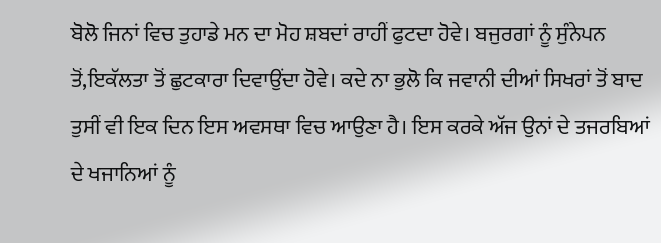ਬੋਲੋ ਜਿਨਾਂ ਵਿਚ ਤੁਹਾਡੇ ਮਨ ਦਾ ਮੋਹ ਸ਼ਬਦਾਂ ਰਾਹੀਂ ਫੁਟਦਾ ਹੋਵੇ। ਬਜੁਰਗਾਂ ਨੂੰ ਸੁੰਨੇਪਨ ਤੋਂ,ਇਕੱਲਤਾ ਤੋਂ ਛੁਟਕਾਰਾ ਦਿਵਾਉਂਦਾ ਹੋਵੇ। ਕਦੇ ਨਾ ਭੁਲੋ ਕਿ ਜਵਾਨੀ ਦੀਆਂ ਸਿਖਰਾਂ ਤੋਂ ਬਾਦ ਤੁਸੀਂ ਵੀ ਇਕ ਦਿਨ ਇਸ ਅਵਸਥਾ ਵਿਚ ਆਉਣਾ ਹੈ। ਇਸ ਕਰਕੇ ਅੱਜ ਉਨਾਂ ਦੇ ਤਜਰਬਿਆਂ ਦੇ ਖਜਾਨਿਆਂ ਨੂੰ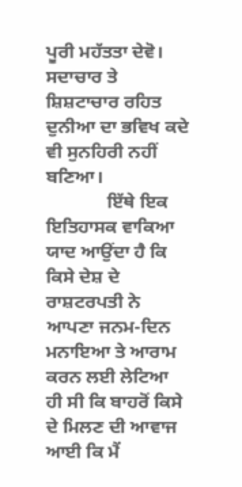ਪੂਰੀ ਮਹੱਤਤਾ ਦੇਵੋ। ਸਦਾਚਾਰ ਤੇ ਸ਼ਿਸ਼ਟਾਚਾਰ ਰਹਿਤ ਦੁਨੀਆ ਦਾ ਭਵਿਖ ਕਦੇ ਵੀ ਸੁਨਹਿਰੀ ਨਹੀਂ ਬਣਿਆ।
             ਇੱਥੇ ਇਕ ਇਤਿਹਾਸਕ ਵਾਕਿਆ ਯਾਦ ਆਉਂਦਾ ਹੈ ਕਿ ਕਿਸੇ ਦੇਸ਼ ਦੇ ਰਾਸ਼ਟਰਪਤੀ ਨੇ ਆਪਣਾ ਜਨਮ-ਦਿਨ ਮਨਾਇਆ ਤੇ ਆਰਾਮ ਕਰਨ ਲਈ ਲੇਟਿਆ ਹੀ ਸੀ ਕਿ ਬਾਹਰੋਂ ਕਿਸੇ ਦੇ ਮਿਲਣ ਦੀ ਆਵਾਜ ਆਈ ਕਿ ਮੈਂ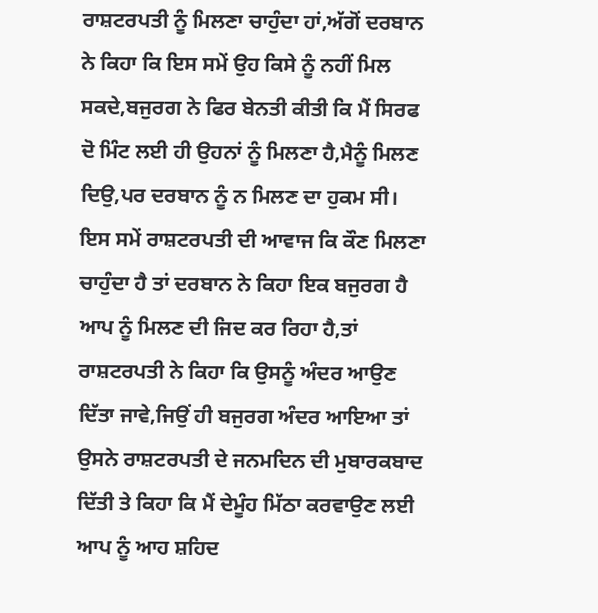ਰਾਸ਼ਟਰਪਤੀ ਨੂੰ ਮਿਲਣਾ ਚਾਹੁੰਦਾ ਹਾਂ,ਅੱਗੋਂ ਦਰਬਾਨ ਨੇ ਕਿਹਾ ਕਿ ਇਸ ਸਮੇਂ ਉਹ ਕਿਸੇ ਨੂੰ ਨਹੀਂ ਮਿਲ ਸਕਦੇ,ਬਜੁਰਗ ਨੇ ਫਿਰ ਬੇਨਤੀ ਕੀਤੀ ਕਿ ਮੈਂ ਸਿਰਫ ਦੋ ਮਿੰਟ ਲਈ ਹੀ ਉਹਨਾਂ ਨੂੰ ਮਿਲਣਾ ਹੈ,ਮੈਨੂੰ ਮਿਲਣ ਦਿਉ,ਪਰ ਦਰਬਾਨ ਨੂੰ ਨ ਮਿਲਣ ਦਾ ਹੁਕਮ ਸੀ। ਇਸ ਸਮੇਂ ਰਾਸ਼ਟਰਪਤੀ ਦੀ ਆਵਾਜ ਕਿ ਕੌਣ ਮਿਲਣਾ ਚਾਹੁੰਦਾ ਹੈ ਤਾਂ ਦਰਬਾਨ ਨੇ ਕਿਹਾ ਇਕ ਬਜੁਰਗ ਹੈ ਆਪ ਨੂੰ ਮਿਲਣ ਦੀ ਜਿਦ ਕਰ ਰਿਹਾ ਹੈ,ਤਾਂ ਰਾਸ਼ਟਰਪਤੀ ਨੇ ਕਿਹਾ ਕਿ ਉਸਨੂੰ ਅੰਦਰ ਆਉਣ ਦਿੱਤਾ ਜਾਵੇ,ਜਿਉਂ ਹੀ ਬਜੁਰਗ ਅੰਦਰ ਆਇਆ ਤਾਂ ਉਸਨੇ ਰਾਸ਼ਟਰਪਤੀ ਦੇ ਜਨਮਦਿਨ ਦੀ ਮੁਬਾਰਕਬਾਦ ਦਿੱਤੀ ਤੇ ਕਿਹਾ ਕਿ ਮੈਂ ਦੇਮੂੰਹ ਮਿੱਠਾ ਕਰਵਾਉਣ ਲਈ ਆਪ ਨੂੰ ਆਹ ਸ਼ਹਿਦ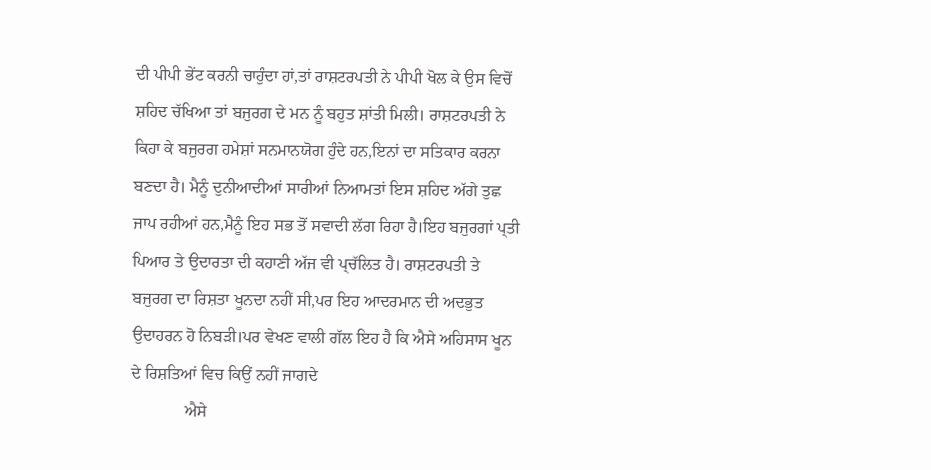ਦੀ ਪੀਪੀ ਭੇਂਟ ਕਰਨੀ ਚਾਹੁੰਦਾ ਹਾਂ,ਤਾਂ ਰਾਸ਼ਟਰਪਤੀ ਨੇ ਪੀਪੀ ਖੋਲ ਕੇ ਉਸ ਵਿਚੋਂ ਸ਼ਹਿਦ ਚੱਖਿਆ ਤਾਂ ਬਜੁਰਗ ਦੇ ਮਨ ਨੂੰ ਬਹੁਤ ਸ਼ਾਂਤੀ ਮਿਲੀ। ਰਾਸ਼ਟਰਪਤੀ ਨੇ ਕਿਹਾ ਕੇ ਬਜੁਰਗ ਹਮੇਸ਼ਾਂ ਸਨਮਾਨਯੋਗ ਹੁੰਦੇ ਹਨ,ਇਨਾਂ ਦਾ ਸਤਿਕਾਰ ਕਰਨਾ ਬਣਦਾ ਹੈ। ਮੈਨੂੰ ਦੁਨੀਆਦੀਆਂ ਸਾਰੀਆਂ ਨਿਆਮਤਾਂ ਇਸ ਸ਼ਹਿਦ ਅੱਗੇ ਤੁਛ ਜਾਪ ਰਹੀਆਂ ਹਨ,ਮੈਨੂੰ ਇਹ ਸਭ ਤੋਂ ਸਵਾਦੀ ਲੱਗ ਰਿਹਾ ਹੈ।ਇਹ ਬਜੁਰਗਾਂ ਪ੍ਤੀ ਪਿਆਰ ਤੇ ਉਦਾਰਤਾ ਦੀ ਕਹਾਣੀ ਅੱਜ ਵੀ ਪ੍ਚੱਲਿਤ ਹੈ। ਰਾਸ਼ਟਰਪਤੀ ਤੇ ਬਜੁਰਗ ਦਾ ਰਿਸ਼ਤਾ ਖੂਨਦਾ ਨਹੀਂ ਸੀ,ਪਰ ਇਹ ਆਦਰਮਾਨ ਦੀ ਅਦਭੁਤ ਉਦਾਹਰਨ ਹੋ ਨਿਬੜੀ।ਪਰ ਵੇਖਣ ਵਾਲੀ ਗੱਲ ਇਹ ਹੈ ਕਿ ਐਸੇ ਅਹਿਸਾਸ ਖੂਨ ਦੇ ਰਿਸ਼ਤਿਆਂ ਵਿਚ ਕਿਉਂ ਨਹੀਂ ਜਾਗਦੇ
             ਐਸੇ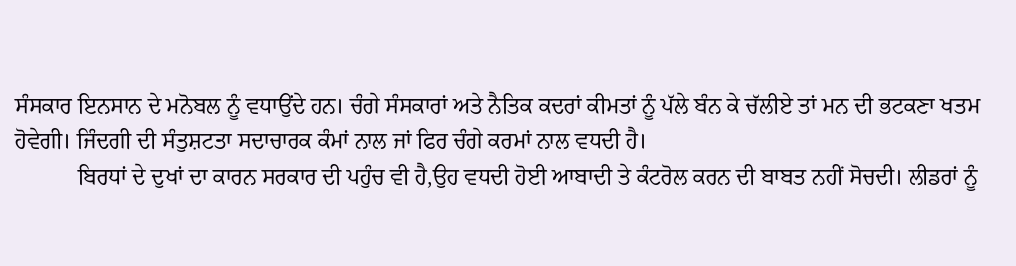ਸੰਸਕਾਰ ਇਨਸਾਨ ਦੇ ਮਨੋਬਲ ਨੂੰ ਵਧਾਉਂਦੇ ਹਨ। ਚੰਗੇ ਸੰਸਕਾਰਾਂ ਅਤੇ ਨੈਤਿਕ ਕਦਰਾਂ ਕੀਮਤਾਂ ਨੂੰ ਪੱਲੇ ਬੰਨ ਕੇ ਚੱਲੀਏ ਤਾਂ ਮਨ ਦੀ ਭਟਕਣਾ ਖਤਮ ਹੋਵੇਗੀ। ਜਿੰਦਗੀ ਦੀ ਸੰਤੁਸ਼ਟਤਾ ਸਦਾਚਾਰਕ ਕੰਮਾਂ ਨਾਲ ਜਾਂ ਫਿਰ ਚੰਗੇ ਕਰਮਾਂ ਨਾਲ ਵਧਦੀ ਹੈ।
           ਬਿਰਧਾਂ ਦੇ ਦੁਖਾਂ ਦਾ ਕਾਰਨ ਸਰਕਾਰ ਦੀ ਪਹੁੰਚ ਵੀ ਹੈ,ਉਹ ਵਧਦੀ ਹੋਈ ਆਬਾਦੀ ਤੇ ਕੰਟਰੋਲ ਕਰਨ ਦੀ ਬਾਬਤ ਨਹੀਂ ਸੋਚਦੀ। ਲੀਡਰਾਂ ਨੂੰ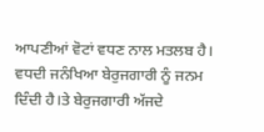ਆਪਣੀਆਂ ਵੋਟਾਂ ਵਧਣ ਨਾਲ ਮਤਲਬ ਹੈ। ਵਧਦੀ ਜਨੰਖਿਆ ਬੇਰੁਜਗਾਰੀ ਨੂੰ ਜਨਮ ਦਿੰਦੀ ਹੈ।ਤੇ ਬੇਰੁਜਗਾਰੀ ਅੱਜਦੇ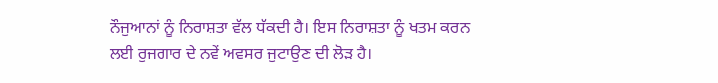ਨੌਜੁਆਨਾਂ ਨੂੰ ਨਿਰਾਸ਼ਤਾ ਵੱਲ ਧੱਕਦੀ ਹੈ। ਇਸ ਨਿਰਾਸ਼ਤਾ ਨੂੰ ਖਤਮ ਕਰਨ ਲਈ ਰੁਜਗਾਰ ਦੇ ਨਵੇਂ ਅਵਸਰ ਜੁਟਾਉਣ ਦੀ ਲੋੜ ਹੈ।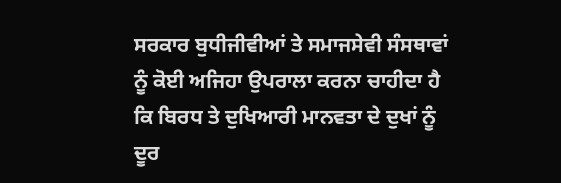ਸਰਕਾਰ ਬੁਧੀਜੀਵੀਆਂ ਤੇ ਸਮਾਜਸੇਵੀ ਸੰਸਥਾਵਾਂ ਨੂੰ ਕੋਈ ਅਜਿਹਾ ਉਪਰਾਲਾ ਕਰਨਾ ਚਾਹੀਦਾ ਹੈ ਕਿ ਬਿਰਧ ਤੇ ਦੁਖਿਆਰੀ ਮਾਨਵਤਾ ਦੇ ਦੁਖਾਂ ਨੂੰ ਦੂਰ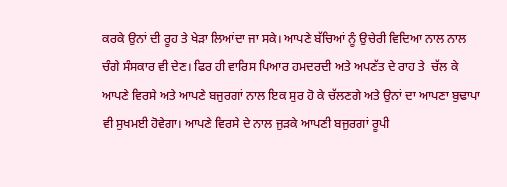ਕਰਕੇ ਉਨਾਂ ਦੀ ਰੂਹ ਤੇ ਖੇੜਾ ਲਿਆਂਦਾ ਜਾ ਸਕੇ। ਆਪਣੇ ਬੱਚਿਆਂ ਨੂੰ ਉਚੇਰੀ ਵਿਦਿਆ ਨਾਲ ਨਾਲ ਚੰਗੇ ਸੰਸਕਾਰ ਵੀ ਦੇਣ। ਫਿਰ ਹੀ ਵਾਰਿਸ ਪਿਆਰ ਹਮਦਰਦੀ ਅਤੇ ਅਪਣੱਤ ਦੇ ਰਾਹ ਤੇ  ਚੱਲ ਕੇ ਆਪਣੇ ਵਿਰਸੇ ਅਤੇ ਆਪਣੇ ਬਜੁਰਗਾਂ ਨਾਲ ਇਕ ਸੁਰ ਹੋ ਕੇ ਚੱਲਣਗੇ ਅਤੇ ਉਨਾਂ ਦਾ ਆਪਣਾ ਬੁਢਾਪਾ ਵੀ ਸੁਖਮਈ ਹੋਵੇਗਾ। ਆਪਣੇ ਵਿਰਸੇ ਦੇ ਨਾਲ ਜੁੜਕੇ ਆਪਣੀ ਬਜੁਰਗਾਂ ਰੂਪੀ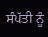ਸੰਪੱਤੀ ਨੂੰ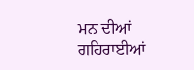ਮਨ ਦੀਆਂ ਗਹਿਰਾਈਆਂ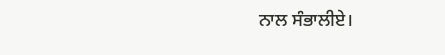ਨਾਲ ਸੰਭਾਲੀਏ।